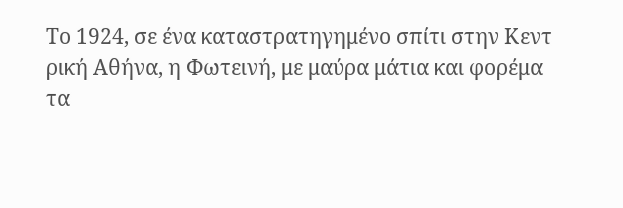Το 1924, σε ένα καταστρατηγημένο σπίτι στην Κεντ
ρική Αθήνα, η Φωτεινή, με μαύρα μάτια και φορέμα
τα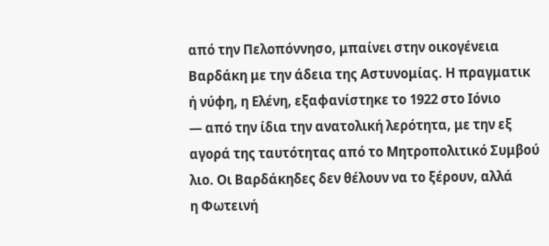από την Πελοπόννησο, μπαίνει στην οικογένεια
Βαρδάκη με την άδεια της Αστυνομίας. Η πραγματικ
ή νύφη, η Ελένη, εξαφανίστηκε το 1922 στο Ιόνιο
— από την ίδια την ανατολική λερότητα, με την εξ
αγορά της ταυτότητας από το Μητροπολιτικό Συμβού
λιο. Οι Βαρδάκηδες δεν θέλουν να το ξέρουν, αλλά
η Φωτεινή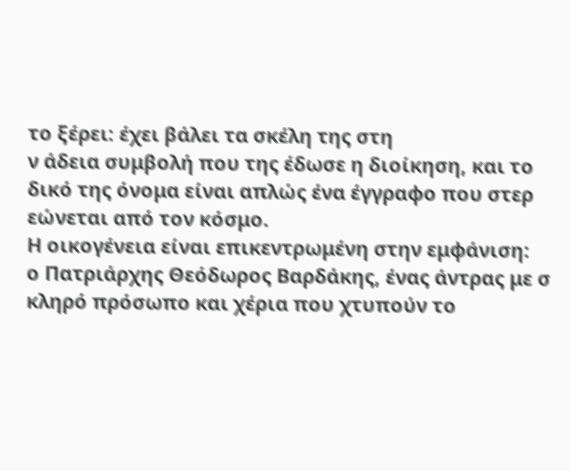το ξέρει: έχει βάλει τα σκέλη της στη
ν άδεια συμβολή που της έδωσε η διοίκηση, και το
δικό της όνομα είναι απλώς ένα έγγραφο που στερ
εώνεται από τον κόσμο.
Η οικογένεια είναι επικεντρωμένη στην εμφάνιση:
ο Πατριάρχης Θεόδωρος Βαρδάκης, ένας άντρας με σ
κληρό πρόσωπο και χέρια που χτυπούν το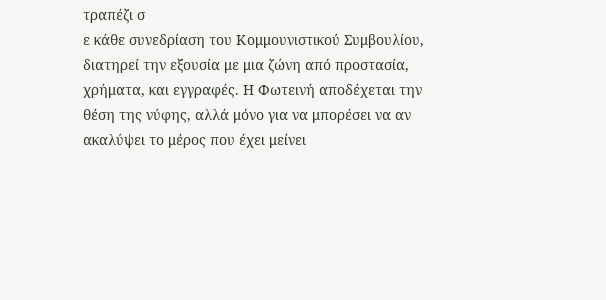τραπέζι σ
ε κάθε συνεδρίαση του Κομμουνιστικού Συμβουλίου,
διατηρεί την εξουσία με μια ζώνη από προστασία,
χρήματα, και εγγραφές. Η Φωτεινή αποδέχεται την
θέση της νύφης, αλλά μόνο για να μπορέσει να αν
ακαλύψει το μέρος που έχει μείνει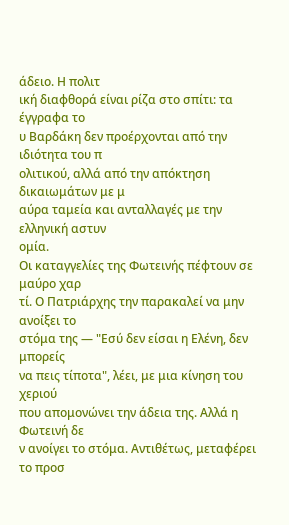άδειο. Η πολιτ
ική διαφθορά είναι ρίζα στο σπίτι: τα έγγραφα το
υ Βαρδάκη δεν προέρχονται από την ιδιότητα του π
ολιτικού, αλλά από την απόκτηση δικαιωμάτων με μ
αύρα ταμεία και ανταλλαγές με την ελληνική αστυν
ομία.
Οι καταγγελίες της Φωτεινής πέφτουν σε μαύρο χαρ
τί. Ο Πατριάρχης την παρακαλεί να μην ανοίξει το
στόμα της — "Εσύ δεν είσαι η Ελένη, δεν μπορείς
να πεις τίποτα", λέει, με μια κίνηση του χεριού
που απομονώνει την άδεια της. Αλλά η Φωτεινή δε
ν ανοίγει το στόμα. Αντιθέτως, μεταφέρει το προσ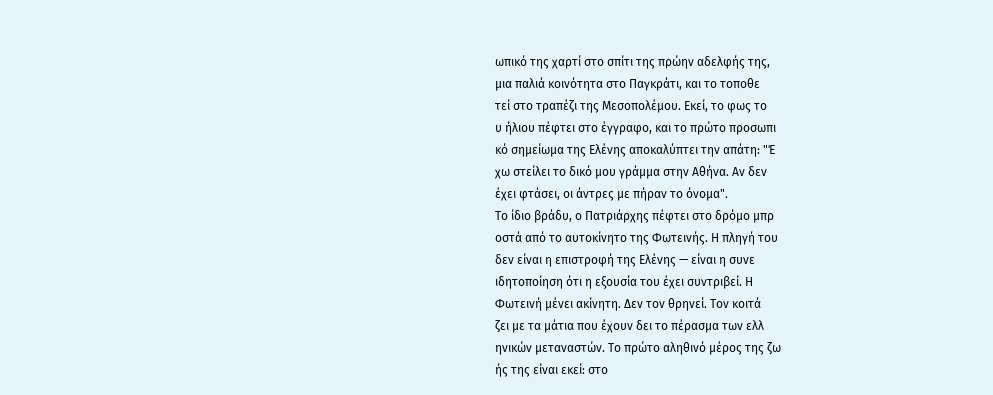ωπικό της χαρτί στο σπίτι της πρώην αδελφής της,
μια παλιά κοινότητα στο Παγκράτι, και το τοποθε
τεί στο τραπέζι της Μεσοπολέμου. Εκεί, το φως το
υ ήλιου πέφτει στο έγγραφο, και το πρώτο προσωπι
κό σημείωμα της Ελένης αποκαλύπτει την απάτη: "Έ
χω στείλει το δικό μου γράμμα στην Αθήνα. Αν δεν
έχει φτάσει, οι άντρες με πήραν το όνομα".
Το ίδιο βράδυ, ο Πατριάρχης πέφτει στο δρόμο μπρ
οστά από το αυτοκίνητο της Φωτεινής. Η πληγή του
δεν είναι η επιστροφή της Ελένης — είναι η συνε
ιδητοποίηση ότι η εξουσία του έχει συντριβεί. Η
Φωτεινή μένει ακίνητη. Δεν τον θρηνεί. Τον κοιτά
ζει με τα μάτια που έχουν δει το πέρασμα των ελλ
ηνικών μεταναστών. Το πρώτο αληθινό μέρος της ζω
ής της είναι εκεί: στο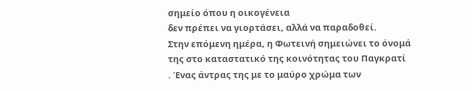σημείο όπου η οικογένεια
δεν πρέπει να γιορτάσει, αλλά να παραδοθεί.
Στην επόμενη ημέρα, η Φωτεινή σημειώνει το όνομά
της στο καταστατικό της κοινότητας του Παγκρατί
. Ένας άντρας της με το μαύρο χρώμα των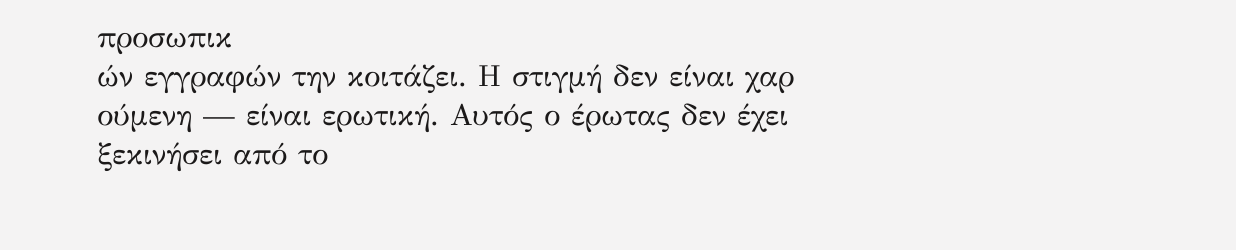προσωπικ
ών εγγραφών την κοιτάζει. Η στιγμή δεν είναι χαρ
ούμενη — είναι ερωτική. Αυτός ο έρωτας δεν έχει
ξεκινήσει από το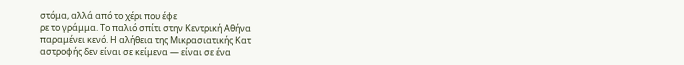στόμα, αλλά από το χέρι που έφε
ρε το γράμμα. Το παλιό σπίτι στην Κεντρική Αθήνα
παραμένει κενό. Η αλήθεια της Μικρασιατικής Κατ
αστροφής δεν είναι σε κείμενα — είναι σε ένα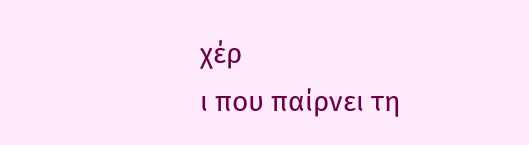χέρ
ι που παίρνει τη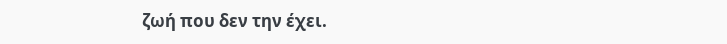ζωή που δεν την έχει.